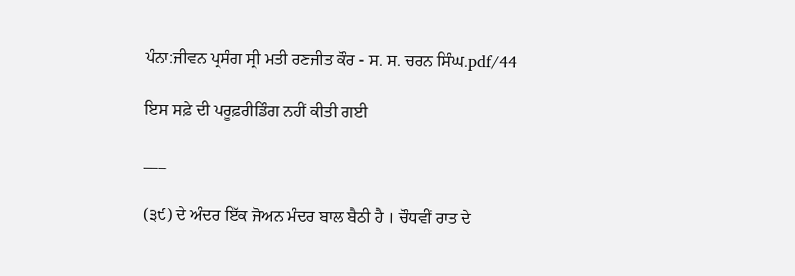ਪੰਨਾ:ਜੀਵਨ ਪ੍ਰਸੰਗ ਸ੍ਰੀ ਮਤੀ ਰਣਜੀਤ ਕੌਰ - ਸ. ਸ. ਚਰਨ ਸਿੰਘ.pdf/44

ਇਸ ਸਫ਼ੇ ਦੀ ਪਰੂਫ਼ਰੀਡਿੰਗ ਨਹੀਂ ਕੀਤੀ ਗਈ

___

(੩੯) ਦੇ ਅੰਦਰ ਇੱਕ ਜੋਅਨ ਮੰਦਰ ਬਾਲ ਬੈਠੀ ਹੈ । ਚੌਧਵੀਂ ਰਾਤ ਦੇ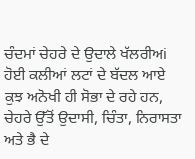ਚੰਦਮਾਂ ਚੇਹਰੇ ਦੇ ਉਦਾਲੇ ਖੱਲਰੀਅi ਹੋਈ ਕਲੀਆਂ ਲਟਾਂ ਦੇ ਬੱਦਲ ਆਏ ਕੁਝ ਅਨੋਖੀ ਹੀ ਸੋਭਾ ਦੇ ਰਹੇ ਹਨ, ਚੇਹਰੇ ਉੱਤੋਂ ਉਦਾਸੀ, ਚਿੰਤਾ, ਨਿਰਾਸਤਾ ਅਤੇ ਭੈ ਦੇ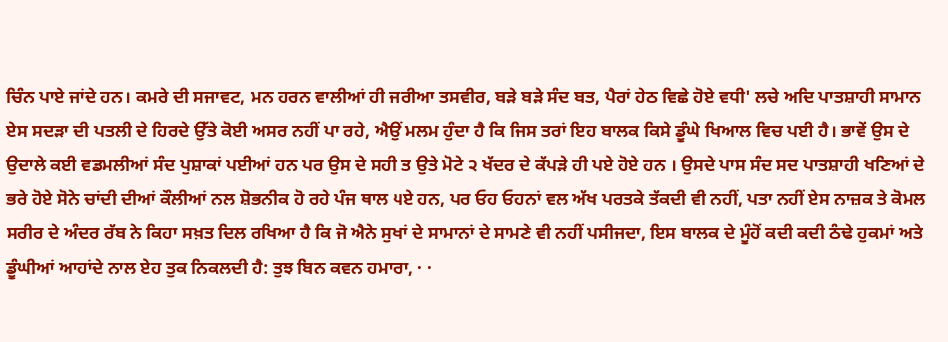ਚਿੰਨ ਪਾਏ ਜਾਂਦੇ ਹਨ। ਕਮਰੇ ਦੀ ਸਜਾਵਟ, ਮਨ ਹਰਨ ਵਾਲੀਆਂ ਹੀ ਜਰੀਆ ਤਸਵੀਰ, ਬੜੇ ਬੜੇ ਸੰਦ ਬਤ, ਪੈਰਾਂ ਹੇਠ ਵਿਛੇ ਹੋਏ ਵਧੀ' ਲਚੇ ਅਦਿ ਪਾਤਸ਼ਾਹੀ ਸਾਮਾਨ ਏਸ ਸਦੜਾ ਦੀ ਪਤਲੀ ਦੇ ਹਿਰਦੇ ਉੱਤੇ ਕੋਈ ਅਸਰ ਨਹੀਂ ਪਾ ਰਹੇ, ਐਉਂ ਮਲਮ ਹੁੰਦਾ ਹੈ ਕਿ ਜਿਸ ਤਰਾਂ ਇਹ ਬਾਲਕ ਕਿਸੇ ਡੂੰਘੇ ਖਿਆਲ ਵਿਚ ਪਈ ਹੈ। ਭਾਵੇਂ ਉਸ ਦੇ ਉਦਾਲੇ ਕਈ ਵਡਮਲੀਆਂ ਸੰਦ ਪੁਸ਼ਾਕਾਂ ਪਈਆਂ ਹਨ ਪਰ ਉਸ ਦੇ ਸਹੀ ਤ ਉਤੇ ਮੋਟੇ ੨ ਖੱਦਰ ਦੇ ਕੱਪੜੇ ਹੀ ਪਏ ਹੋਏ ਹਨ । ਉਸਦੇ ਪਾਸ ਸੰਦ ਸਦ ਪਾਤਸ਼ਾਹੀ ਖਣਿਆਂ ਦੇ ਭਰੇ ਹੋਏ ਸੋਨੇ ਚਾਂਦੀ ਦੀਆਂ ਕੌਲੀਆਂ ਨਲ ਸ਼ੋਭਨੀਕ ਹੋ ਰਹੇ ਪੰਜ ਥਾਲ ੫ਏ ਹਨ, ਪਰ ਓਹ ਓਹਨਾਂ ਵਲ ਅੱਖ ਪਰਤਕੇ ਤੱਕਦੀ ਵੀ ਨਹੀਂ, ਪਤਾ ਨਹੀਂ ਏਸ ਨਾਜ਼ਕ ਤੇ ਕੋਮਲ ਸਰੀਰ ਦੇ ਅੰਦਰ ਰੱਬ ਨੇ ਕਿਹਾ ਸਖ਼ਤ ਦਿਲ ਰਖਿਆ ਹੈ ਕਿ ਜੋ ਐਨੇ ਸੁਖਾਂ ਦੇ ਸਾਮਾਨਾਂ ਦੇ ਸਾਮਣੇ ਵੀ ਨਹੀਂ ਪਸੀਜਦਾ, ਇਸ ਬਾਲਕ ਦੇ ਮੂੰਹੋਂ ਕਦੀ ਕਦੀ ਠੰਢੇ ਹੁਕਮਾਂ ਅਤੇ ਡੂੰਘੀਆਂ ਆਹਾਂਦੇ ਨਾਲ ਏਹ ਤੁਕ ਨਿਕਲਦੀ ਹੈ: ਤੁਝ ਬਿਨ ਕਵਨ ਹਮਾਰਾ, · ·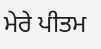ਮੇਰੇ ਪੀਤਮ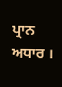ਪ੍ਰਾਨ ਅਧਾਰ ।